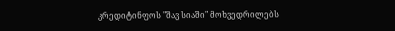კრედიტინფოს "შავ სიაში" მოხვედრილებს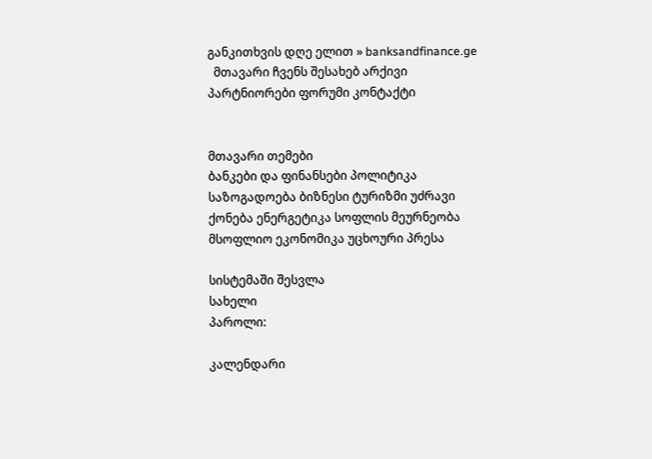განკითხვის დღე ელით » banksandfinance.ge
  მთავარი ჩვენს შესახებ არქივი პარტნიორები ფორუმი კონტაქტი


მთავარი თემები
ბანკები და ფინანსები პოლიტიკა საზოგადოება ბიზნესი ტურიზმი უძრავი ქონება ენერგეტიკა სოფლის მეურნეობა მსოფლიო ეკონომიკა უცხოური პრესა

სისტემაში შესვლა
სახელი
პაროლი:

კალენდარი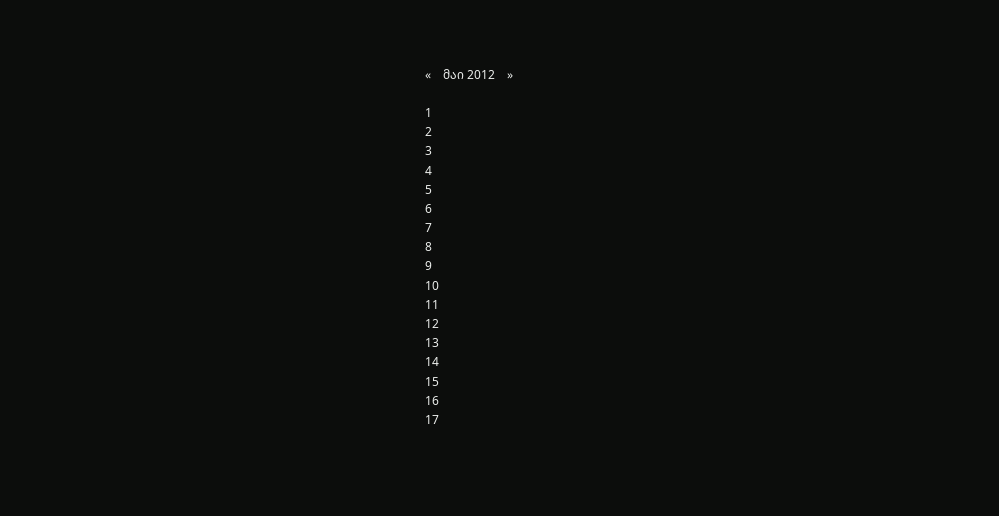«    მაი 2012    »

1
2
3
4
5
6
7
8
9
10
11
12
13
14
15
16
17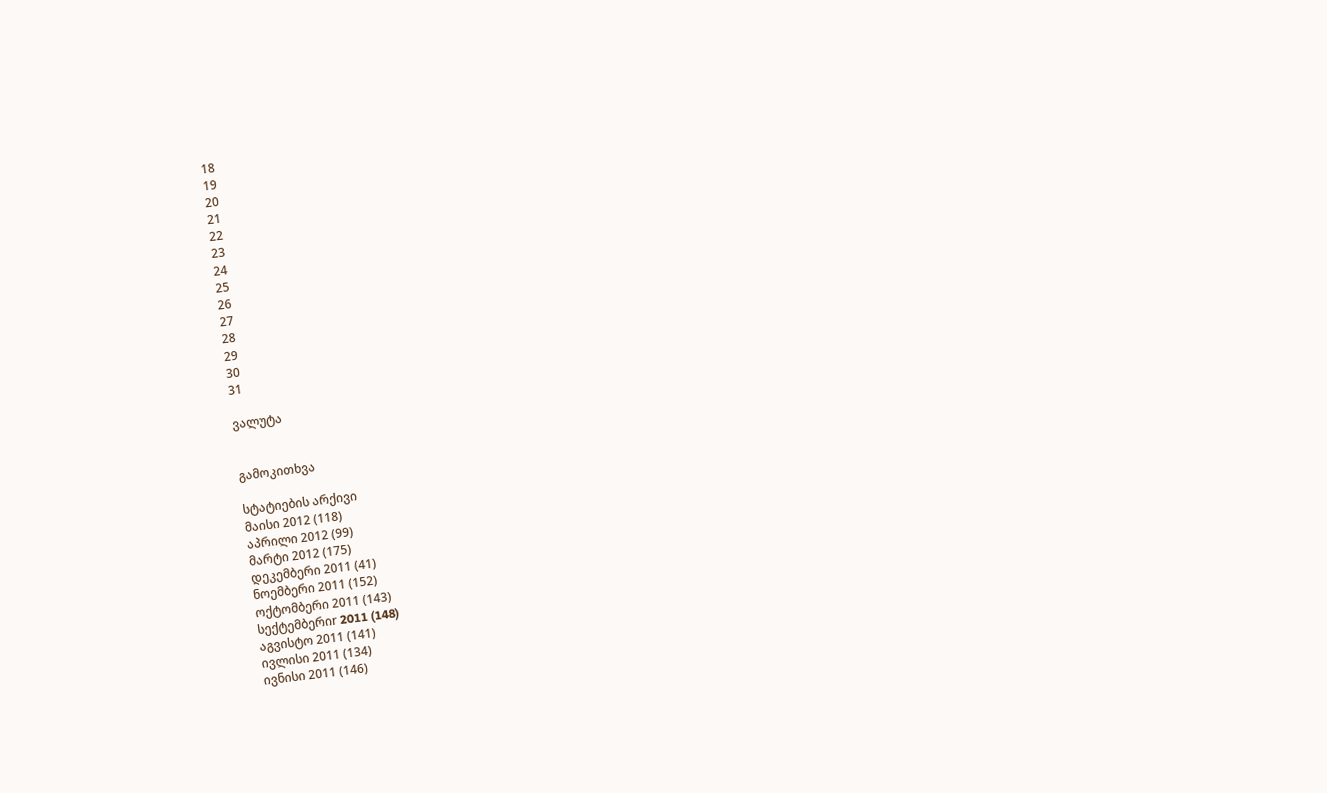18
19
20
21
22
23
24
25
26
27
28
29
30
31

ვალუტა


გამოკითხვა

სტატიების არქივი
მაისი 2012 (118)
აპრილი 2012 (99)
მარტი 2012 (175)
დეკემბერი 2011 (41)
ნოემბერი 2011 (152)
ოქტომბერი 2011 (143)
სექტემბერიr 2011 (148)
აგვისტო 2011 (141)
ივლისი 2011 (134)
ივნისი 2011 (146)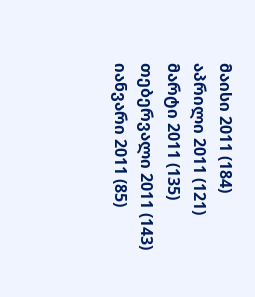მაისი 2011 (184)
აპრილი 2011 (121)
მარტი 2011 (135)
თებერვალი 2011 (143)
იანვარი 2011 (85)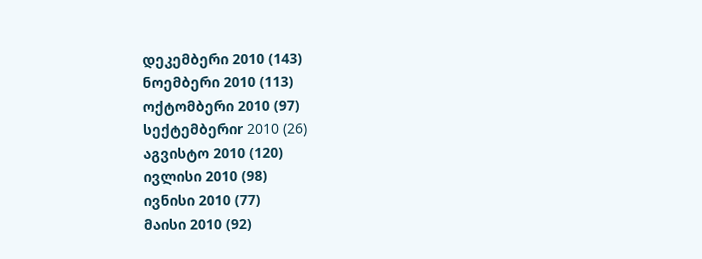დეკემბერი 2010 (143)
ნოემბერი 2010 (113)
ოქტომბერი 2010 (97)
სექტემბერიr 2010 (26)
აგვისტო 2010 (120)
ივლისი 2010 (98)
ივნისი 2010 (77)
მაისი 2010 (92)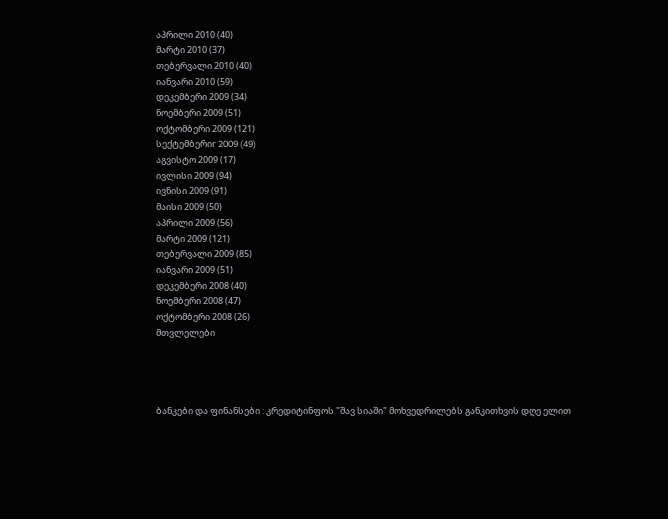აპრილი 2010 (40)
მარტი 2010 (37)
თებერვალი 2010 (40)
იანვარი 2010 (59)
დეკემბერი 2009 (34)
ნოემბერი 2009 (51)
ოქტომბერი 2009 (121)
სექტემბერიr 2009 (49)
აგვისტო 2009 (17)
ივლისი 2009 (94)
ივნისი 2009 (91)
მაისი 2009 (50)
აპრილი 2009 (56)
მარტი 2009 (121)
თებერვალი 2009 (85)
იანვარი 2009 (51)
დეკემბერი 2008 (40)
ნოემბერი 2008 (47)
ოქტომბერი 2008 (26)
მთვლელები




ბანკები და ფინანსები : კრედიტინფოს "შავ სიაში" მოხვედრილებს განკითხვის დღე ელით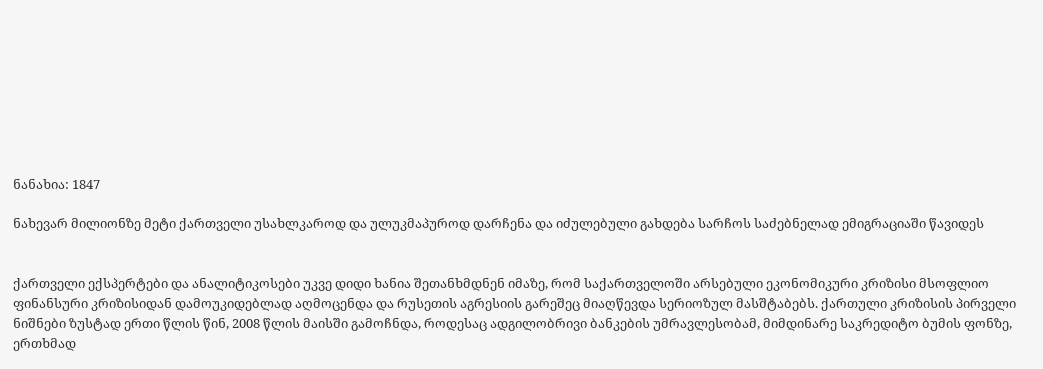ნანახია: 1847

ნახევარ მილიონზე მეტი ქართველი უსახლკაროდ და ულუკმაპუროდ დარჩენა და იძულებული გახდება სარჩოს საძებნელად ემიგრაციაში წავიდეს


ქართველი ექსპერტები და ანალიტიკოსები უკვე დიდი ხანია შეთანხმდნენ იმაზე, რომ საქართველოში არსებული ეკონომიკური კრიზისი მსოფლიო ფინანსური კრიზისიდან დამოუკიდებლად აღმოცენდა და რუსეთის აგრესიის გარეშეც მიაღწევდა სერიოზულ მასშტაბებს. ქართული კრიზისის პირველი ნიშნები ზუსტად ერთი წლის წინ, 2008 წლის მაისში გამოჩნდა, როდესაც ადგილობრივი ბანკების უმრავლესობამ, მიმდინარე საკრედიტო ბუმის ფონზე, ერთხმად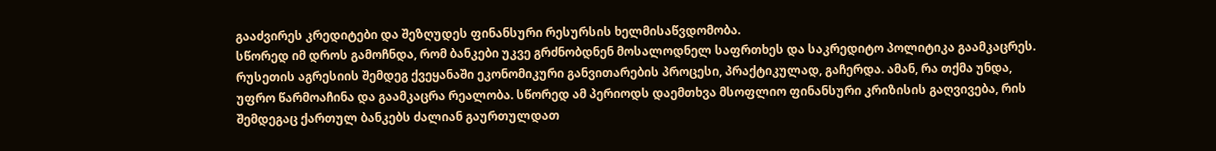გააძვირეს კრედიტები და შეზღუდეს ფინანსური რესურსის ხელმისაწვდომობა.
სწორედ იმ დროს გამოჩნდა, რომ ბანკები უკვე გრძნობდნენ მოსალოდნელ საფრთხეს და საკრედიტო პოლიტიკა გაამკაცრეს. რუსეთის აგრესიის შემდეგ ქვეყანაში ეკონომიკური განვითარების პროცესი, პრაქტიკულად, გაჩერდა. ამან, რა თქმა უნდა, უფრო წარმოაჩინა და გაამკაცრა რეალობა. სწორედ ამ პერიოდს დაემთხვა მსოფლიო ფინანსური კრიზისის გაღვივება, რის შემდეგაც ქართულ ბანკებს ძალიან გაურთულდათ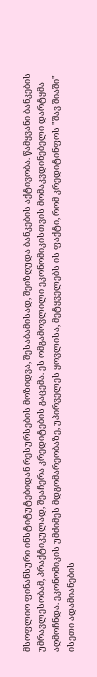მსოფლიო ფინანსური ინსტიტუტებიდან რესურსების მოზიდვა, შესაბამისად, შეიზღუდა ბანკების აქტივობა. წამყვანი ბანკების უმრავლესობამ, პრაქტიკულად, შეაჩერა კრედიტების გაცემა. ეს ომგამოვლილი ეკონომიკისთვის მომაკვდინებელი დარტყმა აღმოჩნდა. ეკონომიკის უმძიმეს მდგომარეობაზე, უპირველეს ყოვლისა, მეტყველებს ის ფაქტი, რომ კრედიტინფოს "შავ შიაში" ისეთი ადამიანების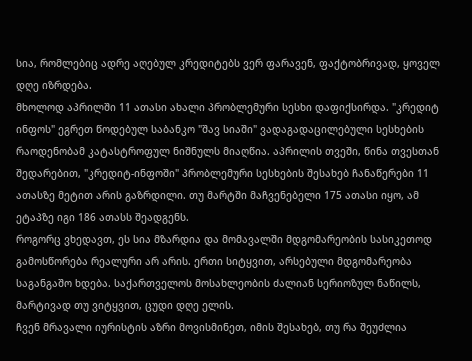სია, რომლებიც ადრე აღებულ კრედიტებს ვერ ფარავენ, ფაქტობრივად, ყოველ დღე იზრდება.
მხოლოდ აპრილში 11 ათასი ახალი პრობლემური სესხი დაფიქსირდა. "კრედიტ ინფოს" ეგრეთ წოდებულ საბანკო "შავ სიაში" ვადაგადაცილებული სესხების რაოდენობამ კატასტროფულ ნიშნულს მიაღწია. აპრილის თვეში, წინა თვესთან შედარებით, "კრედიტ-ინფოში" პრობლემური სესხების შესახებ ჩანაწერები 11 ათასზე მეტით არის გაზრდილი. თუ მარტში მაჩვენებელი 175 ათასი იყო, ამ ეტაპზე იგი 186 ათასს შეადგენს.
როგორც ვხედავთ, ეს სია მზარდია და მომავალში მდგომარეობის სასიკეთოდ გამოსწორება რეალური არ არის. ერთი სიტყვით, არსებული მდგომარეობა საგანგაშო ხდება. საქართველოს მოსახლეობის ძალიან სერიოზულ ნაწილს, მარტივად თუ ვიტყვით, ცუდი დღე ელის.
ჩვენ მრავალი იურისტის აზრი მოვისმინეთ, იმის შესახებ, თუ რა შეუძლია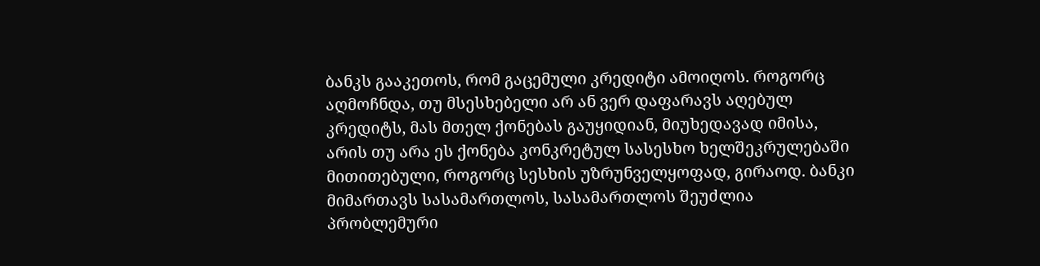ბანკს გააკეთოს, რომ გაცემული კრედიტი ამოიღოს. როგორც აღმოჩნდა, თუ მსესხებელი არ ან ვერ დაფარავს აღებულ კრედიტს, მას მთელ ქონებას გაუყიდიან, მიუხედავად იმისა, არის თუ არა ეს ქონება კონკრეტულ სასესხო ხელშეკრულებაში მითითებული, როგორც სესხის უზრუნველყოფად, გირაოდ. ბანკი მიმართავს სასამართლოს, სასამართლოს შეუძლია პრობლემური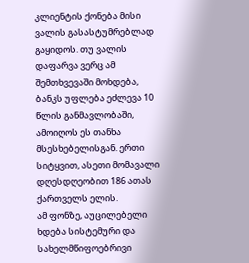კლიენტის ქონება მისი ვალის გასასტუმრებლად გაყიდოს. თუ ვალის დაფარვა ვერც ამ შემთხვევაში მოხდება, ბანკს უფლება ეძლევა 10 წლის განმავლობაში, ამოიღოს ეს თანხა მსესხებელისგან. ერთი სიტყვით, ასეთი მომავალი დღესდღეობით 186 ათას ქართველს ელის.
ამ ფონზე, აუცილებელი ხდება სისტემური და სახელმწიფოებრივი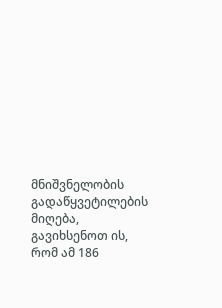მნიშვნელობის გადაწყვეტილების მიღება, გავიხსენოთ ის, რომ ამ 186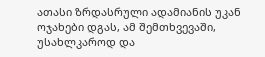ათასი ზრდასრული ადამიანის უკან ოჯახები დგას, ამ შემთხვევაში, უსახლკაროდ და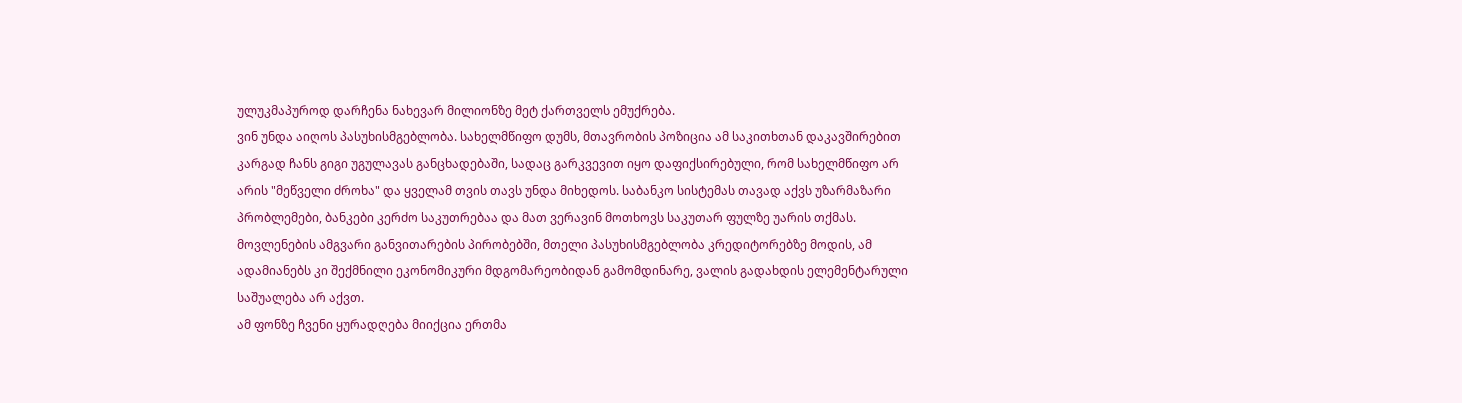ულუკმაპუროდ დარჩენა ნახევარ მილიონზე მეტ ქართველს ემუქრება.
ვინ უნდა აიღოს პასუხისმგებლობა. სახელმწიფო დუმს, მთავრობის პოზიცია ამ საკითხთან დაკავშირებით კარგად ჩანს გიგი უგულავას განცხადებაში, სადაც გარკვევით იყო დაფიქსირებული, რომ სახელმწიფო არ არის "მეწველი ძროხა" და ყველამ თვის თავს უნდა მიხედოს. საბანკო სისტემას თავად აქვს უზარმაზარი პრობლემები, ბანკები კერძო საკუთრებაა და მათ ვერავინ მოთხოვს საკუთარ ფულზე უარის თქმას. მოვლენების ამგვარი განვითარების პირობებში, მთელი პასუხისმგებლობა კრედიტორებზე მოდის, ამ ადამიანებს კი შექმნილი ეკონომიკური მდგომარეობიდან გამომდინარე, ვალის გადახდის ელემენტარული საშუალება არ აქვთ.
ამ ფონზე ჩვენი ყურადღება მიიქცია ერთმა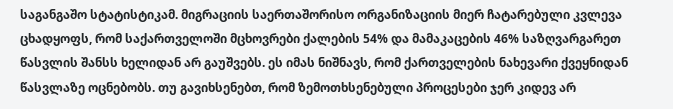საგანგაშო სტატისტიკამ. მიგრაციის საერთაშორისო ორგანიზაციის მიერ ჩატარებული კვლევა ცხადყოფს, რომ საქართველოში მცხოვრები ქალების 54% და მამაკაცების 46% საზღვარგარეთ წასვლის შანსს ხელიდან არ გაუშვებს. ეს იმას ნიშნავს, რომ ქართველების ნახევარი ქვეყნიდან წასვლაზე ოცნებობს. თუ გავიხსენებთ, რომ ზემოთხსენებული პროცესები ჯერ კიდევ არ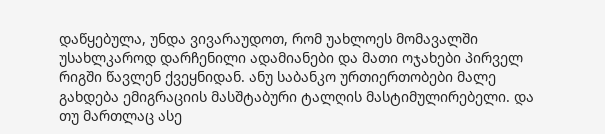დაწყებულა, უნდა ვივარაუდოთ, რომ უახლოეს მომავალში უსახლკაროდ დარჩენილი ადამიანები და მათი ოჯახები პირველ რიგში წავლენ ქვეყნიდან. ანუ საბანკო ურთიერთობები მალე გახდება ემიგრაციის მასშტაბური ტალღის მასტიმულირებელი. და თუ მართლაც ასე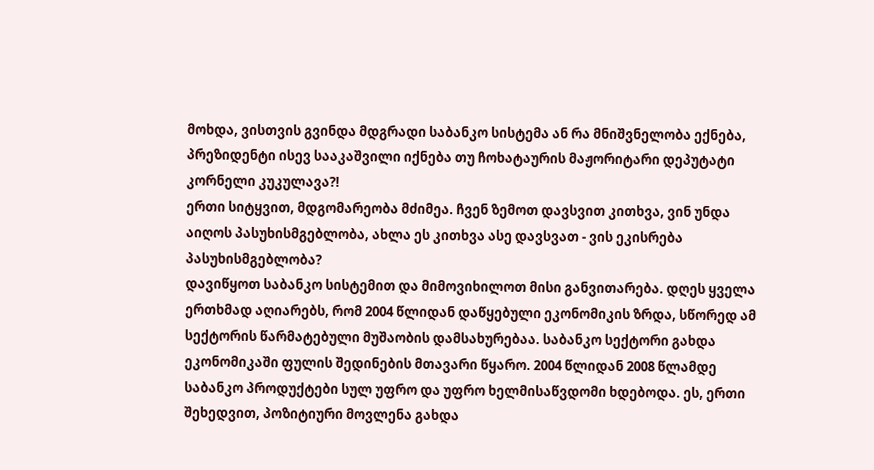მოხდა, ვისთვის გვინდა მდგრადი საბანკო სისტემა ან რა მნიშვნელობა ექნება, პრეზიდენტი ისევ სააკაშვილი იქნება თუ ჩოხატაურის მაჟორიტარი დეპუტატი კორნელი კუკულავა?!
ერთი სიტყვით, მდგომარეობა მძიმეა. ჩვენ ზემოთ დავსვით კითხვა, ვინ უნდა აიღოს პასუხისმგებლობა, ახლა ეს კითხვა ასე დავსვათ - ვის ეკისრება პასუხისმგებლობა?
დავიწყოთ საბანკო სისტემით და მიმოვიხილოთ მისი განვითარება. დღეს ყველა ერთხმად აღიარებს, რომ 2004 წლიდან დაწყებული ეკონომიკის ზრდა, სწორედ ამ სექტორის წარმატებული მუშაობის დამსახურებაა. საბანკო სექტორი გახდა ეკონომიკაში ფულის შედინების მთავარი წყარო. 2004 წლიდან 2008 წლამდე საბანკო პროდუქტები სულ უფრო და უფრო ხელმისაწვდომი ხდებოდა. ეს, ერთი შეხედვით, პოზიტიური მოვლენა გახდა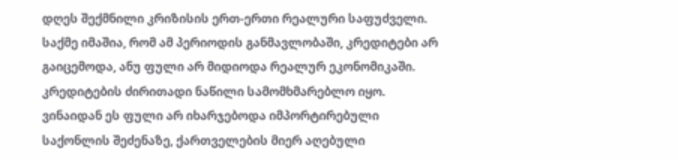დღეს შექმნილი კრიზისის ერთ-ერთი რეალური საფუძველი. საქმე იმაშია, რომ ამ პერიოდის განმავლობაში, კრედიტები არ გაიცემოდა, ანუ ფული არ მიდიოდა რეალურ ეკონომიკაში. კრედიტების ძირითადი ნაწილი სამომხმარებლო იყო. ვინაიდან ეს ფული არ იხარჯებოდა იმპორტირებული საქონლის შეძენაზე, ქართველების მიერ აღებული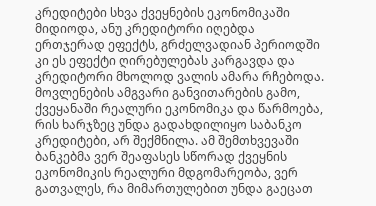კრედიტები სხვა ქვეყნების ეკონომიკაში მიდიოდა, ანუ კრედიტორი იღებდა ერთჯერად ეფექტს, გრძელვადიან პერიოდში კი ეს ეფექტი ღირებულებას კარგავდა და კრედიტორი მხოლოდ ვალის ამარა რჩებოდა. მოვლენების ამგვარი განვითარების გამო, ქვეყანაში რეალური ეკონომიკა და წარმოება, რის ხარჯზეც უნდა გადახდილიყო საბანკო კრედიტები, არ შექმნილა. ამ შემთხვევაში ბანკებმა ვერ შეაფასეს სწორად ქვეყნის ეკონომიკის რეალური მდგომარეობა, ვერ გათვალეს, რა მიმართულებით უნდა გაეცათ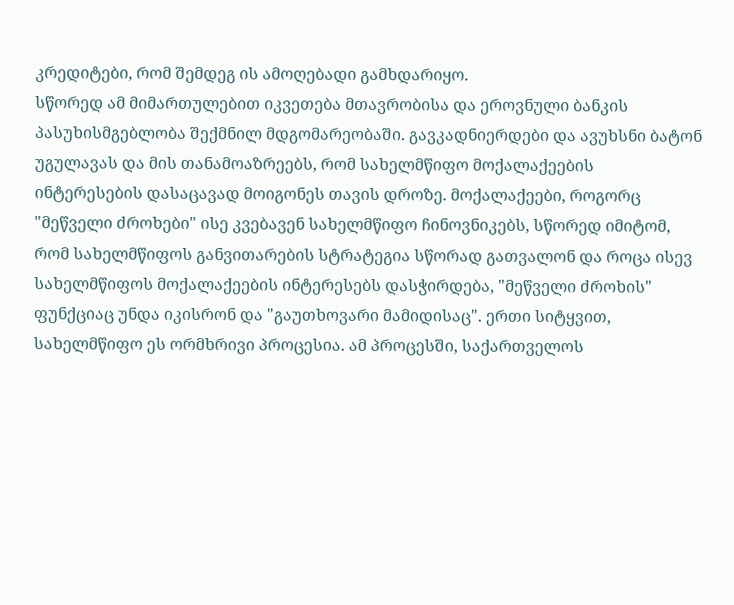კრედიტები, რომ შემდეგ ის ამოღებადი გამხდარიყო.
სწორედ ამ მიმართულებით იკვეთება მთავრობისა და ეროვნული ბანკის პასუხისმგებლობა შექმნილ მდგომარეობაში. გავკადნიერდები და ავუხსნი ბატონ უგულავას და მის თანამოაზრეებს, რომ სახელმწიფო მოქალაქეების ინტერესების დასაცავად მოიგონეს თავის დროზე. მოქალაქეები, როგორც "მეწველი ძროხები" ისე კვებავენ სახელმწიფო ჩინოვნიკებს, სწორედ იმიტომ, რომ სახელმწიფოს განვითარების სტრატეგია სწორად გათვალონ და როცა ისევ სახელმწიფოს მოქალაქეების ინტერესებს დასჭირდება, "მეწველი ძროხის" ფუნქციაც უნდა იკისრონ და "გაუთხოვარი მამიდისაც". ერთი სიტყვით, სახელმწიფო ეს ორმხრივი პროცესია. ამ პროცესში, საქართველოს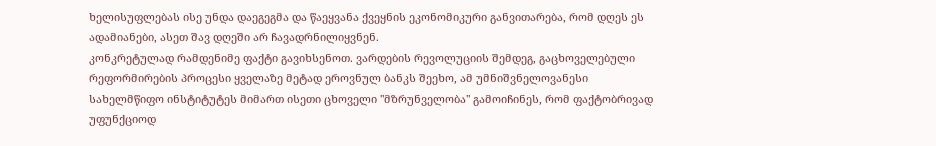ხელისუფლებას ისე უნდა დაეგეგმა და წაეყვანა ქვეყნის ეკონომიკური განვითარება, რომ დღეს ეს ადამიანები, ასეთ შავ დღეში არ ჩავადრნილიყვნენ.
კონკრეტულად რამდენიმე ფაქტი გავიხსენოთ. ვარდების რევოლუციის შემდეგ, გაცხოველებული რეფორმირების პროცესი ყველაზე მეტად ეროვნულ ბანკს შეეხო, ამ უმნიშვნელოვანესი სახელმწიფო ინსტიტუტეს მიმართ ისეთი ცხოველი "მზრუნველობა" გამოიჩინეს, რომ ფაქტობრივად უფუნქციოდ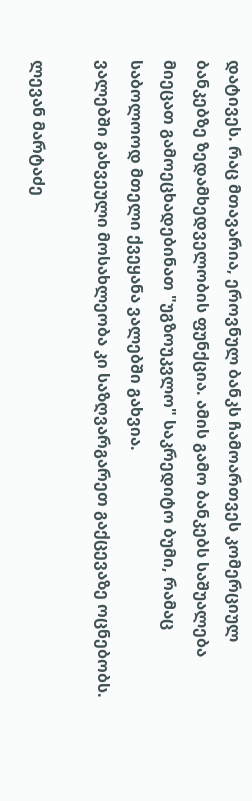დატივეს. რაც მთავარია, ეროვნულ ბანკს ჩამოართვეს კომერციულ ბანკებზე ზედამხედველობის ფუნქცია. ამის გამო ბანკებს საშუალება მიეცათ გამოეცხადებინათ "უგზოუკვლო" საკრედიტო ბუმი, რამაც საბოლოოდ მთელი ქვეყანა ვალებში გახვია.
ვალებში გახვეული მოსახლეობა კი საზღვარგარეთ გაქცევაზე ოცნებობს.

ლევან მარტაძე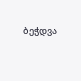ბეჭდვა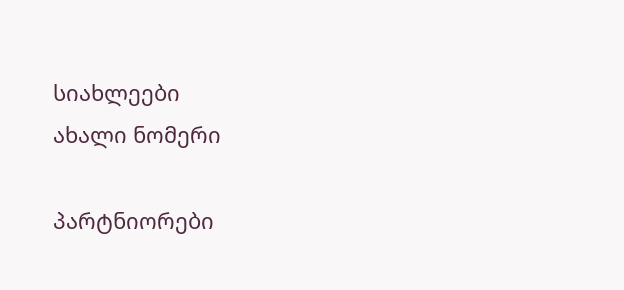სიახლეები
ახალი ნომერი

პარტნიორები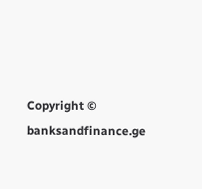Copyright © banksandfinance.ge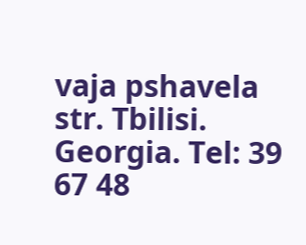vaja pshavela str. Tbilisi. Georgia. Tel: 39 67 48